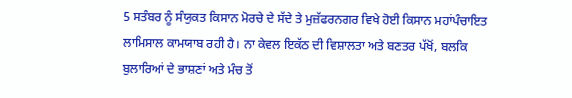5 ਸਤੰਬਰ ਨੂੰ ਸੰਯੁਕਤ ਕਿਸਾਨ ਮੋਰਚੇ ਦੇ ਸੱਦੇ ਤੇ ਮੁਜ਼ੱਫਰਨਗਰ ਵਿਖੇ ਹੋਈ ਕਿਸਾਨ ਮਹਾਂਪੰਚਾਇਤ ਲਾਮਿਸਾਲ ਕਾਮਯਾਬ ਰਹੀ ਹੈ। ਨਾ ਕੇਵਲ ਇਕੱਠ ਦੀ ਵਿਸ਼ਾਲਤਾ ਅਤੇ ਬਣਤਰ ਪੱਖੋਂ, ਬਲਕਿ ਬੁਲਾਰਿਆਂ ਦੇ ਭਾਸ਼ਣਾਂ ਅਤੇ ਮੰਚ ਤੋਂ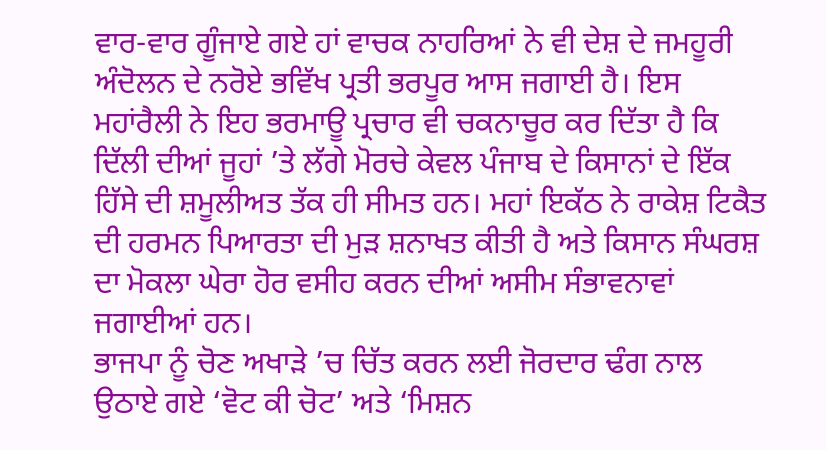ਵਾਰ-ਵਾਰ ਗੂੰਜਾਏ ਗਏ ਹਾਂ ਵਾਚਕ ਨਾਹਰਿਆਂ ਨੇ ਵੀ ਦੇਸ਼ ਦੇ ਜਮਹੂਰੀ ਅੰਦੋਲਨ ਦੇ ਨਰੋਏ ਭਵਿੱਖ ਪ੍ਰਤੀ ਭਰਪੂਰ ਆਸ ਜਗਾਈ ਹੈ। ਇਸ ਮਹਾਂਰੈਲੀ ਨੇ ਇਹ ਭਰਮਾਊ ਪ੍ਰਚਾਰ ਵੀ ਚਕਨਾਚੂਰ ਕਰ ਦਿੱਤਾ ਹੈ ਕਿ ਦਿੱਲੀ ਦੀਆਂ ਜੂਹਾਂ ’ਤੇ ਲੱਗੇ ਮੋਰਚੇ ਕੇਵਲ ਪੰਜਾਬ ਦੇ ਕਿਸਾਨਾਂ ਦੇ ਇੱਕ ਹਿੱਸੇ ਦੀ ਸ਼ਮੂਲੀਅਤ ਤੱਕ ਹੀ ਸੀਮਤ ਹਨ। ਮਹਾਂ ਇਕੱਠ ਨੇ ਰਾਕੇਸ਼ ਟਿਕੈਤ ਦੀ ਹਰਮਨ ਪਿਆਰਤਾ ਦੀ ਮੁੜ ਸ਼ਨਾਖਤ ਕੀਤੀ ਹੈ ਅਤੇ ਕਿਸਾਨ ਸੰਘਰਸ਼ ਦਾ ਮੋਕਲਾ ਘੇਰਾ ਹੋਰ ਵਸੀਹ ਕਰਨ ਦੀਆਂ ਅਸੀਮ ਸੰਭਾਵਨਾਵਾਂ ਜਗਾਈਆਂ ਹਨ।
ਭਾਜਪਾ ਨੂੰ ਚੋਣ ਅਖਾੜੇ ’ਚ ਚਿੱਤ ਕਰਨ ਲਈ ਜੋਰਦਾਰ ਢੰਗ ਨਾਲ ਉਠਾਏ ਗਏ ‘ਵੋਟ ਕੀ ਚੋਟ’ ਅਤੇ ‘ਮਿਸ਼ਨ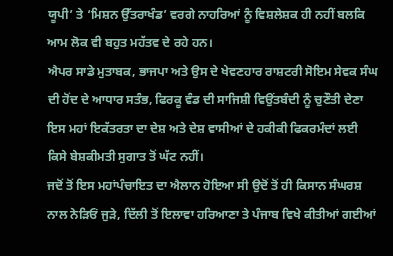ਯੂਪੀ’ ਤੇ ‘ਮਿਸ਼ਨ ਉੱਤਰਾਖੰਡ’ ਵਰਗੇ ਨਾਹਰਿਆਂ ਨੂੰ ਵਿਸ਼ਲੇਸ਼ਕ ਹੀ ਨਹੀਂ ਬਲਕਿ ਆਮ ਲੋਕ ਵੀ ਬਹੁਤ ਮਹੱਤਵ ਦੇ ਰਹੇ ਹਨ।
ਐਪਰ ਸਾਡੇ ਮੁਤਾਬਕ, ਭਾਜਪਾ ਅਤੇ ਉਸ ਦੇ ਖੇਵਣਹਾਰ ਰਾਸ਼ਟਰੀ ਸੋਇਮ ਸੇਵਕ ਸੰਘ ਦੀ ਹੋਂਦ ਦੇ ਆਧਾਰ ਸਤੰਭ, ਫਿਰਕੂ ਵੰਡ ਦੀ ਸਾਜਿਸ਼ੀ ਵਿਉਂਤਬੰਦੀ ਨੂੰ ਚੁਣੌਤੀ ਦੇਣਾ ਇਸ ਮਹਾਂ ਇਕੱਤਰਤਾ ਦਾ ਦੇਸ਼ ਅਤੇ ਦੇਸ਼ ਵਾਸੀਆਂ ਦੇ ਹਕੀਕੀ ਫਿਕਰਮੰਦਾਂ ਲਈ ਕਿਸੇ ਬੇਸ਼ਕੀਮਤੀ ਸੁਗਾਤ ਤੋਂ ਘੱਟ ਨਹੀਂ।
ਜਦੋਂ ਤੋਂ ਇਸ ਮਹਾਂਪੰਚਾਇਤ ਦਾ ਐਲਾਨ ਹੋਇਆ ਸੀ ਉਦੋਂ ਤੋਂ ਹੀ ਕਿਸਾਨ ਸੰਘਰਸ਼ ਨਾਲ ਨੇੜਿਓਂ ਜੁੜੇ, ਦਿੱਲੀ ਤੋਂ ਇਲਾਵਾ ਹਰਿਆਣਾ ਤੇ ਪੰਜਾਬ ਵਿਖੇ ਕੀਤੀਆਂ ਗਈਆਂ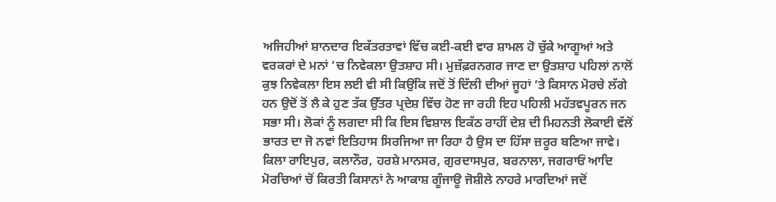ਅਜਿਹੀਆਂ ਸ਼ਾਨਦਾਰ ਇਕੱਤਰਤਾਵਾਂ ਵਿੱਚ ਕਈ-ਕਈ ਵਾਰ ਸ਼ਾਮਲ ਹੋ ਚੁੱਕੇ ਆਗੂਆਂ ਅਤੇ ਵਰਕਰਾਂ ਦੇ ਮਨਾਂ ’ਚ ਨਿਵੇਕਲਾ ਉਤਸ਼ਾਹ ਸੀ। ਮੁਜ਼ੱਫ਼ਰਨਗਰ ਜਾਣ ਦਾ ਉਤਸ਼ਾਹ ਪਹਿਲਾਂ ਨਾਲੋਂ ਕੁਝ ਨਿਵੇਕਲਾ ਇਸ ਲਈ ਵੀ ਸੀ ਕਿਉਂਕਿ ਜਦੋਂ ਤੋਂ ਦਿੱਲੀ ਦੀਆਂ ਜੂਹਾਂ ’ਤੇ ਕਿਸਾਨ ਮੋਰਚੇ ਲੱਗੇ ਹਨ ਉਦੋਂ ਤੋਂ ਲੈ ਕੇ ਹੁਣ ਤੱਕ ਉੱਤਰ ਪ੍ਰਦੇਸ਼ ਵਿੱਚ ਹੋਣ ਜਾ ਰਹੀ ਇਹ ਪਹਿਲੀ ਮਹੱਤਵਪੂਰਨ ਜਨ ਸਭਾ ਸੀ। ਲੋਕਾਂ ਨੂੰ ਲਗਦਾ ਸੀ ਕਿ ਇਸ ਵਿਸ਼ਾਲ ਇਕੱਠ ਰਾਹੀਂ ਦੇਸ਼ ਦੀ ਮਿਹਨਤੀ ਲੋਕਾਈ ਵੱਲੋਂ ਭਾਰਤ ਦਾ ਜੋ ਨਵਾਂ ਇਤਿਹਾਸ ਸਿਰਜਿਆ ਜਾ ਰਿਹਾ ਹੈ ਉਸ ਦਾ ਹਿੱਸਾ ਜ਼ਰੂਰ ਬਣਿਆ ਜਾਵੇ। ਕਿਲਾ ਰਾਇਪੁਰ, ਕਲਾਨੌਰ, ਹਰਸ਼ੇ ਮਾਨਸਰ, ਗੁਰਦਾਸਪੁਰ, ਬਰਨਾਲਾ, ਜਗਰਾਓਂ ਆਦਿ ਮੋਰਚਿਆਂ ਚੋਂ ਕਿਰਤੀ ਕਿਸਾਨਾਂ ਨੇ ਆਕਾਸ਼ ਗੂੰਜਾਊ ਜੋਸ਼ੀਲੇ ਨਾਹਰੇ ਮਾਰਦਿਆਂ ਜਦੋਂ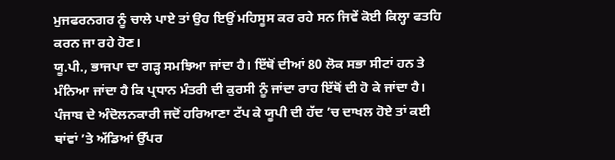ਮੁਜਫਰਨਗਰ ਨੂੰ ਚਾਲੇ ਪਾਏ ਤਾਂ ਉਹ ਇਉਂ ਮਹਿਸੂਸ ਕਰ ਰਹੇ ਸਨ ਜਿਵੇਂ ਕੋਈ ਕਿਲ੍ਹਾ ਫਤਹਿ ਕਰਨ ਜਾ ਰਹੇ ਹੋਣ।
ਯੂ.ਪੀ., ਭਾਜਪਾ ਦਾ ਗੜ੍ਹ ਸਮਝਿਆ ਜਾਂਦਾ ਹੈ। ਇੱਥੋਂ ਦੀਆਂ 80 ਲੋਕ ਸਭਾ ਸੀਟਾਂ ਹਨ ਤੇ ਮੰਨਿਆ ਜਾਂਦਾ ਹੈ ਕਿ ਪ੍ਰਧਾਨ ਮੰਤਰੀ ਦੀ ਕੁਰਸੀ ਨੂੰ ਜਾਂਦਾ ਰਾਹ ਇੱਥੋਂ ਦੀ ਹੋ ਕੇ ਜਾਂਦਾ ਹੈ।
ਪੰਜਾਬ ਦੇ ਅੰਦੋਲਨਕਾਰੀ ਜਦੋਂ ਹਰਿਆਣਾ ਟੱਪ ਕੇ ਯੂਪੀ ਦੀ ਹੱਦ ’ਚ ਦਾਖਲ ਹੋਏ ਤਾਂ ਕਈ ਥਾਂਵਾਂ ’ਤੇ ਅੱਡਿਆਂ ਉੱਪਰ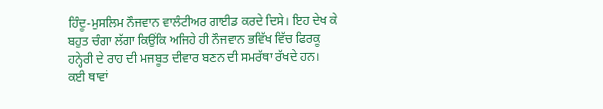ਹਿੰਦੂ-ਮੁਸਲਿਮ ਨੌਜਵਾਨ ਵਾਲੰਟੀਅਰ ਗਾਈਡ ਕਰਦੇ ਦਿਸੇ। ਇਹ ਦੇਖ ਕੇ ਬਹੁਤ ਚੰਗਾ ਲੱਗਾ ਕਿਉਂਕਿ ਅਜਿਹੇ ਹੀ ਨੌਜਵਾਨ ਭਵਿੱਖ ਵਿੱਚ ਫਿਰਕੂ ਹਨ੍ਹੇਰੀ ਦੇ ਰਾਹ ਦੀ ਮਜਬੂਤ ਦੀਵਾਰ ਬਣਨ ਦੀ ਸਮਰੱਥਾ ਰੱਖਦੇ ਹਨ।
ਕਈ ਥਾਵਾਂ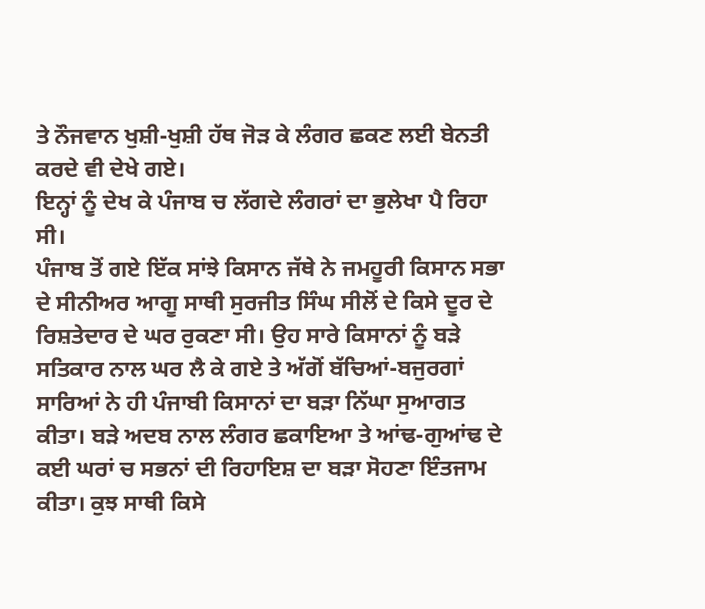ਤੇ ਨੌਜਵਾਨ ਖੁਸ਼ੀ-ਖੁਸ਼ੀ ਹੱਥ ਜੋੜ ਕੇ ਲੰਗਰ ਛਕਣ ਲਈ ਬੇਨਤੀ ਕਰਦੇ ਵੀ ਦੇਖੇ ਗਏ।
ਇਨ੍ਹਾਂ ਨੂੰ ਦੇਖ ਕੇ ਪੰਜਾਬ ਚ ਲੱਗਦੇ ਲੰਗਰਾਂ ਦਾ ਭੁਲੇਖਾ ਪੈ ਰਿਹਾ ਸੀ।
ਪੰਜਾਬ ਤੋਂ ਗਏ ਇੱਕ ਸਾਂਝੇ ਕਿਸਾਨ ਜੱਥੇ ਨੇ ਜਮਹੂਰੀ ਕਿਸਾਨ ਸਭਾ ਦੇ ਸੀਨੀਅਰ ਆਗੂ ਸਾਥੀ ਸੁਰਜੀਤ ਸਿੰਘ ਸੀਲੋਂ ਦੇ ਕਿਸੇ ਦੂਰ ਦੇ ਰਿਸ਼ਤੇਦਾਰ ਦੇ ਘਰ ਰੁਕਣਾ ਸੀ। ਉਹ ਸਾਰੇ ਕਿਸਾਨਾਂ ਨੂੰ ਬੜੇ ਸਤਿਕਾਰ ਨਾਲ ਘਰ ਲੈ ਕੇ ਗਏ ਤੇ ਅੱਗੋਂ ਬੱਚਿਆਂ-ਬਜੁਰਗਾਂ ਸਾਰਿਆਂ ਨੇ ਹੀ ਪੰਜਾਬੀ ਕਿਸਾਨਾਂ ਦਾ ਬੜਾ ਨਿੱਘਾ ਸੁਆਗਤ ਕੀਤਾ। ਬੜੇ ਅਦਬ ਨਾਲ ਲੰਗਰ ਛਕਾਇਆ ਤੇ ਆਂਢ-ਗੁਆਂਢ ਦੇ ਕਈ ਘਰਾਂ ਚ ਸਭਨਾਂ ਦੀ ਰਿਹਾਇਸ਼ ਦਾ ਬੜਾ ਸੋਹਣਾ ਇੰਤਜਾਮ ਕੀਤਾ। ਕੁਝ ਸਾਥੀ ਕਿਸੇ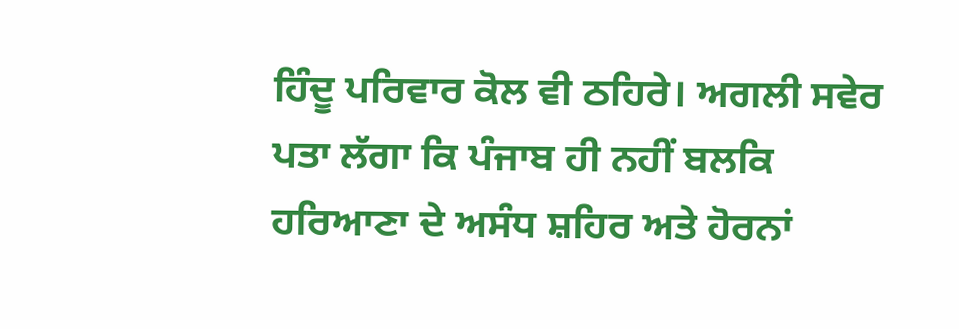ਹਿੰਦੂ ਪਰਿਵਾਰ ਕੋਲ ਵੀ ਠਹਿਰੇ। ਅਗਲੀ ਸਵੇਰ ਪਤਾ ਲੱਗਾ ਕਿ ਪੰਜਾਬ ਹੀ ਨਹੀਂ ਬਲਕਿ ਹਰਿਆਣਾ ਦੇ ਅਸੰਧ ਸ਼ਹਿਰ ਅਤੇ ਹੋਰਨਾਂ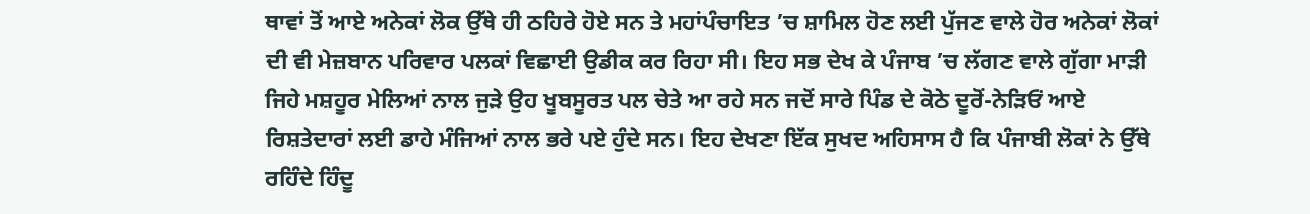ਥਾਵਾਂ ਤੋਂ ਆਏ ਅਨੇਕਾਂ ਲੋਕ ਉੱਥੇ ਹੀ ਠਹਿਰੇ ਹੋਏ ਸਨ ਤੇ ਮਹਾਂਪੰਚਾਇਤ ’ਚ ਸ਼ਾਮਿਲ ਹੋਣ ਲਈ ਪੁੱਜਣ ਵਾਲੇ ਹੋਰ ਅਨੇਕਾਂ ਲੋਕਾਂ ਦੀ ਵੀ ਮੇਜ਼ਬਾਨ ਪਰਿਵਾਰ ਪਲਕਾਂ ਵਿਛਾਈ ਉਡੀਕ ਕਰ ਰਿਹਾ ਸੀ। ਇਹ ਸਭ ਦੇਖ ਕੇ ਪੰਜਾਬ ’ਚ ਲੱਗਣ ਵਾਲੇ ਗੁੱਗਾ ਮਾੜੀ ਜਿਹੇ ਮਸ਼ਹੂਰ ਮੇਲਿਆਂ ਨਾਲ ਜੁੜੇ ਉਹ ਖੂਬਸੂਰਤ ਪਲ ਚੇਤੇ ਆ ਰਹੇ ਸਨ ਜਦੋਂ ਸਾਰੇ ਪਿੰਡ ਦੇ ਕੋਠੇ ਦੂਰੋਂ-ਨੇੜਿਓਂ ਆਏ ਰਿਸ਼ਤੇਦਾਰਾਂ ਲਈ ਡਾਹੇ ਮੰਜਿਆਂ ਨਾਲ ਭਰੇ ਪਏ ਹੁੰਦੇ ਸਨ। ਇਹ ਦੇਖਣਾ ਇੱਕ ਸੁਖਦ ਅਹਿਸਾਸ ਹੈ ਕਿ ਪੰਜਾਬੀ ਲੋਕਾਂ ਨੇ ਉੱਥੇ ਰਹਿੰਦੇ ਹਿੰਦੂ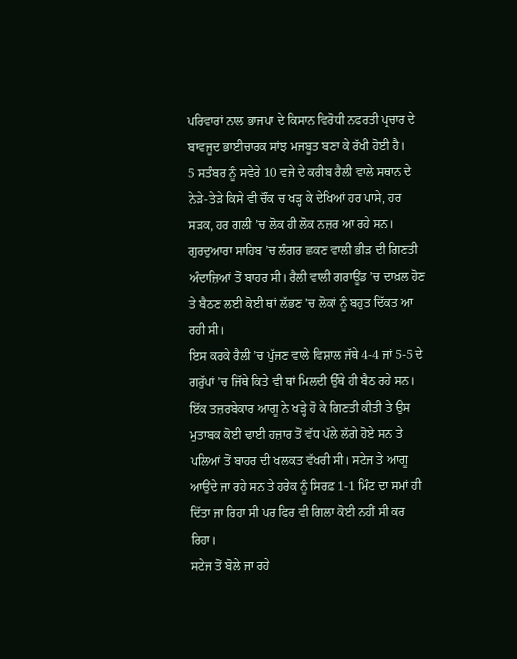ਪਰਿਵਾਰਾਂ ਨਾਲ ਭਾਜਪਾ ਦੇ ਕਿਸਾਨ ਵਿਰੋਧੀ ਨਫਰਤੀ ਪ੍ਰਚਾਰ ਦੇ ਬਾਵਜੂਦ ਭਾਈਚਾਰਕ ਸਾਂਝ ਮਜਬੂਤ ਬਣਾ ਕੇ ਰੱਖੀ ਹੋਈ ਹੈ।
5 ਸਤੰਬਰ ਨੂੰ ਸਵੇਰੇ 10 ਵਜੇ ਦੇ ਕਰੀਬ ਰੈਲੀ ਵਾਲੇ ਸਥਾਨ ਦੇ ਨੇੜੇ-ਤੇੜੇ ਕਿਸੇ ਵੀ ਚੌਂਕ ਚ ਖੜ੍ਹ ਕੇ ਦੇਖਿਆਂ ਹਰ ਪਾਸੇ, ਹਰ ਸੜਕ, ਹਰ ਗਲੀ ’ਚ ਲੋਕ ਹੀ ਲੋਕ ਨਜ਼ਰ ਆ ਰਹੇ ਸਨ।
ਗੁਰਦੁਆਰਾ ਸਾਹਿਬ ’ਚ ਲੰਗਰ ਛਕਣ ਵਾਲੀ ਭੀੜ ਦੀ ਗਿਣਤੀ ਅੰਦਾਜ਼ਿਆਂ ਤੋਂ ਬਾਹਰ ਸੀ। ਰੈਲੀ ਵਾਲੀ ਗਰਾਊਂਡ ’ਚ ਦਾਖ਼ਲ ਹੋਣ ਤੇ ਬੈਠਣ ਲਈ ਕੋਈ ਥਾਂ ਲੱਭਣ ’ਚ ਲੋਕਾਂ ਨੂੰ ਬਹੁਤ ਦਿੱਕਤ ਆ ਰਹੀ ਸੀ।
ਇਸ ਕਰਕੇ ਰੈਲੀ ’ਚ ਪੁੱਜਣ ਵਾਲੇ ਵਿਸ਼ਾਲ ਜੱਥੇ 4-4 ਜਾਂ 5-5 ਦੇ ਗਰੁੱਪਾਂ ’ਚ ਜਿੱਥੇ ਕਿਤੇ ਵੀ ਥਾਂ ਮਿਲਦੀ ਉੱਥੇ ਹੀ ਬੈਠ ਰਹੇ ਸਨ।
ਇੱਕ ਤਜ਼ਰਬੇਕਾਰ ਆਗੂ ਨੇ ਖੜ੍ਹੇ ਹੋ ਕੇ ਗਿਣਤੀ ਕੀਤੀ ਤੇ ਉਸ ਮੁਤਾਬਕ ਕੋਈ ਢਾਈ ਹਜ਼ਾਰ ਤੋਂ ਵੱਧ ਪੱਲੇ ਲੱਗੇ ਹੋਏ ਸਨ ਤੇ ਪਲਿਆਂ ਤੋਂ ਬਾਹਰ ਦੀ ਖਲਕਤ ਵੱਖਰੀ ਸੀ। ਸਟੇਜ ਤੇ ਆਗੂ ਆਉਂਦੇ ਜਾ ਰਹੇ ਸਨ ਤੇ ਹਰੇਕ ਨੂੰ ਸਿਰਫ਼ 1-1 ਮਿੰਟ ਦਾ ਸਮਾਂ ਹੀ ਦਿੱਤਾ ਜਾ ਰਿਹਾ ਸੀ ਪਰ ਫਿਰ ਵੀ ਗਿਲਾ ਕੋਈ ਨਹੀਂ ਸੀ ਕਰ ਰਿਹਾ।
ਸਟੇਜ ਤੋਂ ਬੋਲੇ ਜਾ ਰਹੇ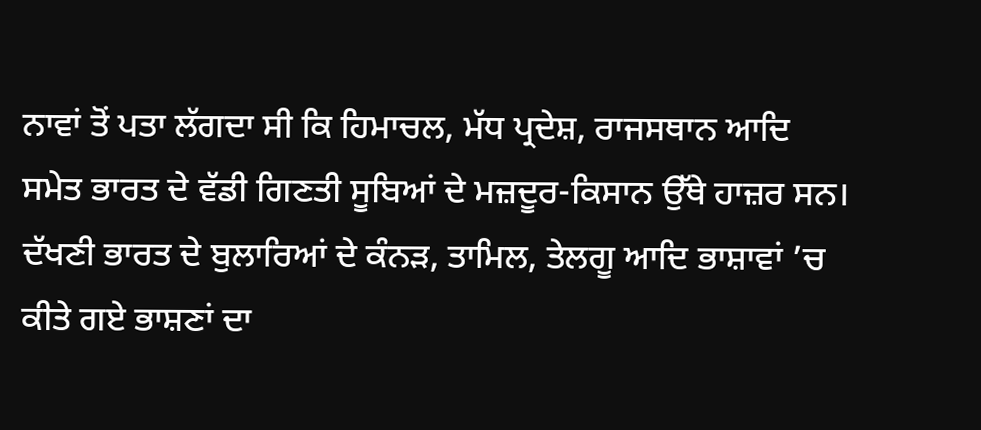ਨਾਵਾਂ ਤੋਂ ਪਤਾ ਲੱਗਦਾ ਸੀ ਕਿ ਹਿਮਾਚਲ, ਮੱਧ ਪ੍ਰਦੇਸ਼, ਰਾਜਸਥਾਨ ਆਦਿ ਸਮੇਤ ਭਾਰਤ ਦੇ ਵੱਡੀ ਗਿਣਤੀ ਸੂਬਿਆਂ ਦੇ ਮਜ਼ਦੂਰ-ਕਿਸਾਨ ਉੱਥੇ ਹਾਜ਼ਰ ਸਨ। ਦੱਖਣੀ ਭਾਰਤ ਦੇ ਬੁਲਾਰਿਆਂ ਦੇ ਕੰਨੜ, ਤਾਮਿਲ, ਤੇਲਗੂ ਆਦਿ ਭਾਸ਼ਾਵਾਂ ’ਚ ਕੀਤੇ ਗਏ ਭਾਸ਼ਣਾਂ ਦਾ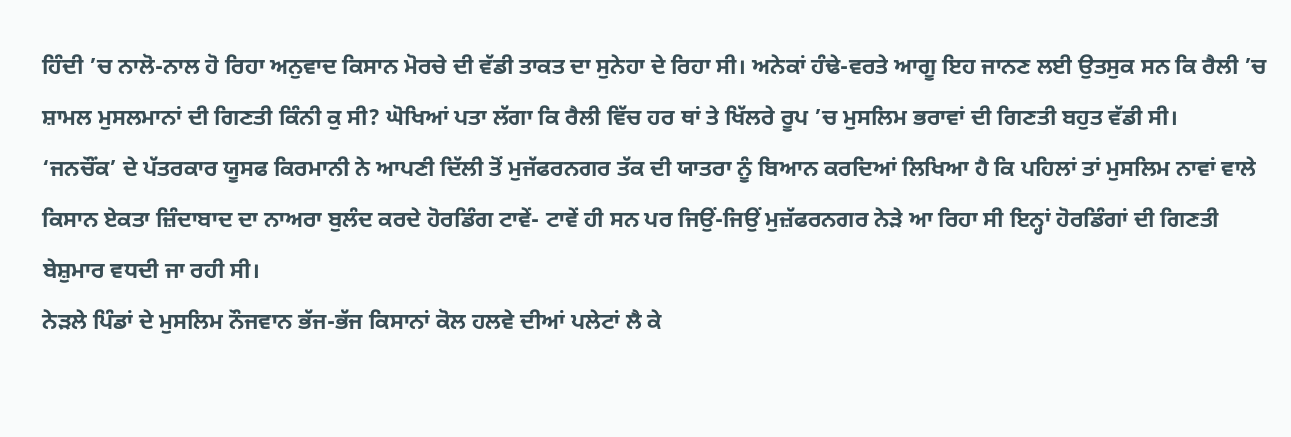ਹਿੰਦੀ ’ਚ ਨਾਲੋ-ਨਾਲ ਹੋ ਰਿਹਾ ਅਨੁਵਾਦ ਕਿਸਾਨ ਮੋਰਚੇ ਦੀ ਵੱਡੀ ਤਾਕਤ ਦਾ ਸੁਨੇਹਾ ਦੇ ਰਿਹਾ ਸੀ। ਅਨੇਕਾਂ ਹੰਢੇ-ਵਰਤੇ ਆਗੂ ਇਹ ਜਾਨਣ ਲਈ ਉਤਸੁਕ ਸਨ ਕਿ ਰੈਲੀ ’ਚ ਸ਼ਾਮਲ ਮੁਸਲਮਾਨਾਂ ਦੀ ਗਿਣਤੀ ਕਿੰਨੀ ਕੁ ਸੀ? ਘੋਖਿਆਂ ਪਤਾ ਲੱਗਾ ਕਿ ਰੈਲੀ ਵਿੱਚ ਹਰ ਥਾਂ ਤੇ ਖਿੱਲਰੇ ਰੂਪ ’ਚ ਮੁਸਲਿਮ ਭਰਾਵਾਂ ਦੀ ਗਿਣਤੀ ਬਹੁਤ ਵੱਡੀ ਸੀ।
‘ਜਨਚੌਂਕ’ ਦੇ ਪੱਤਰਕਾਰ ਯੂਸਫ ਕਿਰਮਾਨੀ ਨੇ ਆਪਣੀ ਦਿੱਲੀ ਤੋਂ ਮੁਜੱਫਰਨਗਰ ਤੱਕ ਦੀ ਯਾਤਰਾ ਨੂੰ ਬਿਆਨ ਕਰਦਿਆਂ ਲਿਖਿਆ ਹੈ ਕਿ ਪਹਿਲਾਂ ਤਾਂ ਮੁਸਲਿਮ ਨਾਵਾਂ ਵਾਲੇ ਕਿਸਾਨ ਏਕਤਾ ਜ਼ਿੰਦਾਬਾਦ ਦਾ ਨਾਅਰਾ ਬੁਲੰਦ ਕਰਦੇ ਹੋਰਡਿੰਗ ਟਾਵੇਂ- ਟਾਵੇਂ ਹੀ ਸਨ ਪਰ ਜਿਉਂ-ਜਿਉਂ ਮੁਜ਼ੱਫਰਨਗਰ ਨੇੜੇ ਆ ਰਿਹਾ ਸੀ ਇਨ੍ਹਾਂ ਹੋਰਡਿੰਗਾਂ ਦੀ ਗਿਣਤੀ ਬੇਸ਼ੁਮਾਰ ਵਧਦੀ ਜਾ ਰਹੀ ਸੀ।
ਨੇੜਲੇ ਪਿੰਡਾਂ ਦੇ ਮੁਸਲਿਮ ਨੌਜਵਾਨ ਭੱਜ-ਭੱਜ ਕਿਸਾਨਾਂ ਕੋਲ ਹਲਵੇ ਦੀਆਂ ਪਲੇਟਾਂ ਲੈ ਕੇ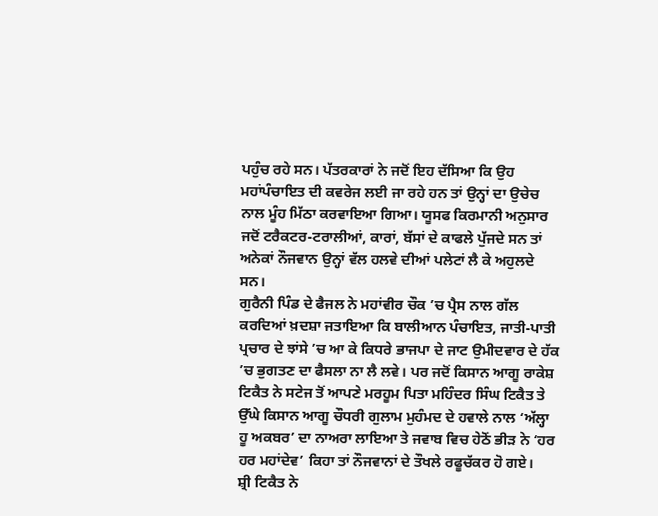ਪਹੁੰਚ ਰਹੇ ਸਨ। ਪੱਤਰਕਾਰਾਂ ਨੇ ਜਦੋਂ ਇਹ ਦੱਸਿਆ ਕਿ ਉਹ ਮਹਾਂਪੰਚਾਇਤ ਦੀ ਕਵਰੇਜ ਲਈ ਜਾ ਰਹੇ ਹਨ ਤਾਂ ਉਨ੍ਹਾਂ ਦਾ ਉਚੇਚ ਨਾਲ ਮੂੰਹ ਮਿੱਠਾ ਕਰਵਾਇਆ ਗਿਆ। ਯੂਸਫ ਕਿਰਮਾਨੀ ਅਨੁਸਾਰ ਜਦੋਂ ਟਰੈਕਟਰ-ਟਰਾਲੀਆਂ, ਕਾਰਾਂ, ਬੱਸਾਂ ਦੇ ਕਾਫਲੇ ਪੁੱਜਦੇ ਸਨ ਤਾਂ ਅਨੇਕਾਂ ਨੌਜਵਾਨ ਉਨ੍ਹਾਂ ਵੱਲ ਹਲਵੇ ਦੀਆਂ ਪਲੇਟਾਂ ਲੈ ਕੇ ਅਹੁਲਦੇ ਸਨ।
ਗੁਰੈਨੀ ਪਿੰਡ ਦੇ ਫੈਜਲ ਨੇ ਮਹਾਂਵੀਰ ਚੌਕ ’ਚ ਪ੍ਰੈਸ ਨਾਲ ਗੱਲ ਕਰਦਿਆਂ ਖ਼ਦਸ਼ਾ ਜਤਾਇਆ ਕਿ ਬਾਲੀਆਨ ਪੰਚਾਇਤ, ਜਾਤੀ-ਪਾਤੀ ਪ੍ਰਚਾਰ ਦੇ ਝਾਂਸੇ ’ਚ ਆ ਕੇ ਕਿਧਰੇ ਭਾਜਪਾ ਦੇ ਜਾਟ ਉਮੀਦਵਾਰ ਦੇ ਹੱਕ ’ਚ ਭੁਗਤਣ ਦਾ ਫੈਸਲਾ ਨਾ ਲੈ ਲਵੇ। ਪਰ ਜਦੋਂ ਕਿਸਾਨ ਆਗੂ ਰਾਕੇਸ਼ ਟਿਕੈਤ ਨੇ ਸਟੇਜ ਤੋਂ ਆਪਣੇ ਮਰਹੂਮ ਪਿਤਾ ਮਹਿੰਦਰ ਸਿੰਘ ਟਿਕੈਤ ਤੇ ਉੱਘੇ ਕਿਸਾਨ ਆਗੂ ਚੌਧਰੀ ਗੁਲਾਮ ਮੁਹੰਮਦ ਦੇ ਹਵਾਲੇ ਨਾਲ ‘ਅੱਲ੍ਹਾ ਹੂ ਅਕਬਰ’ ਦਾ ਨਾਅਰਾ ਲਾਇਆ ਤੇ ਜਵਾਬ ਵਿਚ ਹੇਠੋਂ ਭੀੜ ਨੇ ‘ਹਰ ਹਰ ਮਹਾਂਦੇਵ’ ਕਿਹਾ ਤਾਂ ਨੌਜਵਾਨਾਂ ਦੇ ਤੌਖਲੇ ਰਫੂਚੱਕਰ ਹੋ ਗਏ।
ਸ਼੍ਰੀ ਟਿਕੈਤ ਨੇ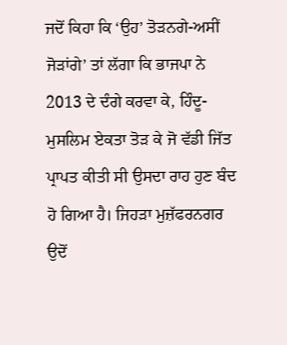ਜਦੋਂ ਕਿਹਾ ਕਿ ‘ਉਹ’ ਤੋੜਨਗੇ-ਅਸੀਂ ਜੋੜਾਂਗੇ’ ਤਾਂ ਲੱਗਾ ਕਿ ਭਾਜਪਾ ਨੇ 2013 ਦੇ ਦੰਗੇ ਕਰਵਾ ਕੇ, ਹਿੰਦੂ-ਮੁਸਲਿਮ ਏਕਤਾ ਤੋੜ ਕੇ ਜੋ ਵੱਡੀ ਜਿੱਤ ਪ੍ਰਾਪਤ ਕੀਤੀ ਸੀ ਉਸਦਾ ਰਾਹ ਹੁਣ ਬੰਦ ਹੋ ਗਿਆ ਹੈ। ਜਿਹੜਾ ਮੁਜ਼ੱਫਰਨਗਰ ਉਦੋਂ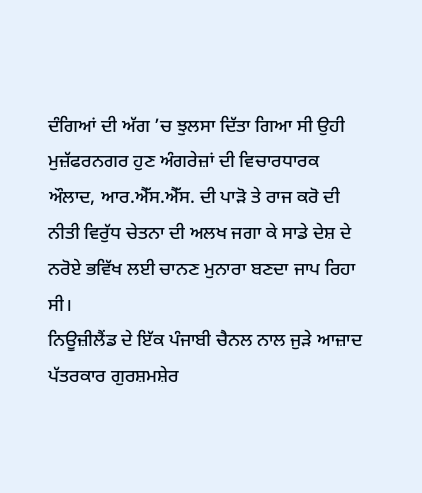ਦੰਗਿਆਂ ਦੀ ਅੱਗ ’ਚ ਝੁਲਸਾ ਦਿੱਤਾ ਗਿਆ ਸੀ ਉਹੀ ਮੁਜ਼ੱਫਰਨਗਰ ਹੁਣ ਅੰਗਰੇਜ਼ਾਂ ਦੀ ਵਿਚਾਰਧਾਰਕ ਔਲਾਦ, ਆਰ.ਐੱਸ.ਐੱਸ. ਦੀ ਪਾੜੋ ਤੇ ਰਾਜ ਕਰੋ ਦੀ ਨੀਤੀ ਵਿਰੁੱਧ ਚੇਤਨਾ ਦੀ ਅਲਖ ਜਗਾ ਕੇ ਸਾਡੇ ਦੇਸ਼ ਦੇ ਨਰੋਏ ਭਵਿੱਖ ਲਈ ਚਾਨਣ ਮੁਨਾਰਾ ਬਣਦਾ ਜਾਪ ਰਿਹਾ ਸੀ।
ਨਿਊਜ਼ੀਲੈਂਡ ਦੇ ਇੱਕ ਪੰਜਾਬੀ ਚੈਨਲ ਨਾਲ ਜੁੜੇ ਆਜ਼ਾਦ ਪੱਤਰਕਾਰ ਗੁਰਸ਼ਮਸ਼ੇਰ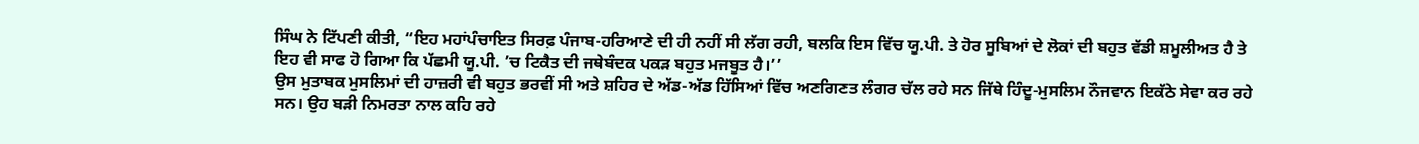ਸਿੰਘ ਨੇ ਟਿੱਪਣੀ ਕੀਤੀ, “ਇਹ ਮਹਾਂਪੰਚਾਇਤ ਸਿਰਫ਼ ਪੰਜਾਬ-ਹਰਿਆਣੇ ਦੀ ਹੀ ਨਹੀਂ ਸੀ ਲੱਗ ਰਹੀ, ਬਲਕਿ ਇਸ ਵਿੱਚ ਯੂ.ਪੀ. ਤੇ ਹੋਰ ਸੂਬਿਆਂ ਦੇ ਲੋਕਾਂ ਦੀ ਬਹੁਤ ਵੱਡੀ ਸ਼ਮੂਲੀਅਤ ਹੈ ਤੇ ਇਹ ਵੀ ਸਾਫ ਹੋ ਗਿਆ ਕਿ ਪੱਛਮੀ ਯੂ.ਪੀ. ’ਚ ਟਿਕੈਤ ਦੀ ਜਥੇਬੰਦਕ ਪਕੜ ਬਹੁਤ ਮਜਬੂਤ ਹੈ।’’
ਉਸ ਮੁਤਾਬਕ ਮੁਸਲਿਮਾਂ ਦੀ ਹਾਜ਼ਰੀ ਵੀ ਬਹੁਤ ਭਰਵੀਂ ਸੀ ਅਤੇ ਸ਼ਹਿਰ ਦੇ ਅੱਡ-ਅੱਡ ਹਿੱਸਿਆਂ ਵਿੱਚ ਅਣਗਿਣਤ ਲੰਗਰ ਚੱਲ ਰਹੇ ਸਨ ਜਿੱਥੇ ਹਿੰਦੂ-ਮੁਸਲਿਮ ਨੌਜਵਾਨ ਇਕੱਠੇ ਸੇਵਾ ਕਰ ਰਹੇ ਸਨ। ਉਹ ਬੜੀ ਨਿਮਰਤਾ ਨਾਲ ਕਹਿ ਰਹੇ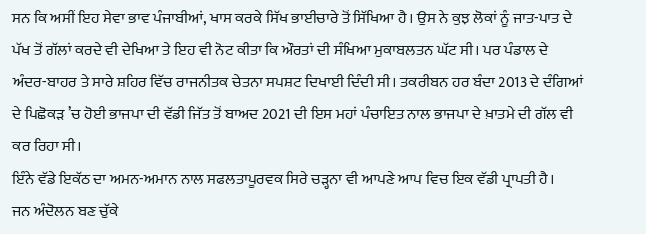ਸਨ ਕਿ ਅਸੀਂ ਇਹ ਸੇਵਾ ਭਾਵ ਪੰਜਾਬੀਆਂ, ਖਾਸ ਕਰਕੇ ਸਿੱਖ ਭਾਈਚਾਰੇ ਤੋਂ ਸਿੱਖਿਆ ਹੈ। ਉਸ ਨੇ ਕੁਝ ਲੋਕਾਂ ਨੂੰ ਜਾਤ-ਪਾਤ ਦੇ ਪੱਖ ਤੋਂ ਗੱਲਾਂ ਕਰਦੇ ਵੀ ਦੇਖਿਆ ਤੇ ਇਹ ਵੀ ਨੋਟ ਕੀਤਾ ਕਿ ਔਰਤਾਂ ਦੀ ਸੰਖਿਆ ਮੁਕਾਬਲਤਨ ਘੱਟ ਸੀ। ਪਰ ਪੰਡਾਲ ਦੇ ਅੰਦਰ-ਬਾਹਰ ਤੇ ਸਾਰੇ ਸ਼ਹਿਰ ਵਿੱਚ ਰਾਜਨੀਤਕ ਚੇਤਨਾ ਸਪਸ਼ਟ ਦਿਖਾਈ ਦਿੰਦੀ ਸੀ। ਤਕਰੀਬਨ ਹਰ ਬੰਦਾ 2013 ਦੇ ਦੰਗਿਆਂ ਦੇ ਪਿਛੋਕੜ ’ਚ ਹੋਈ ਭਾਜਪਾ ਦੀ ਵੱਡੀ ਜਿੱਤ ਤੋਂ ਬਾਅਦ 2021 ਦੀ ਇਸ ਮਹਾਂ ਪੰਚਾਇਤ ਨਾਲ ਭਾਜਪਾ ਦੇ ਖ਼ਾਤਮੇ ਦੀ ਗੱਲ ਵੀ ਕਰ ਰਿਹਾ ਸੀ।
ਇੰਨੇ ਵੱਡੇ ਇਕੱਠ ਦਾ ਅਮਨ-ਅਮਾਨ ਨਾਲ ਸਫਲਤਾਪੂਰਵਕ ਸਿਰੇ ਚੜ੍ਹਨਾ ਵੀ ਆਪਣੇ ਆਪ ਵਿਚ ਇਕ ਵੱਡੀ ਪ੍ਰਾਪਤੀ ਹੈ।
ਜਨ ਅੰਦੋਲਨ ਬਣ ਚੁੱਕੇ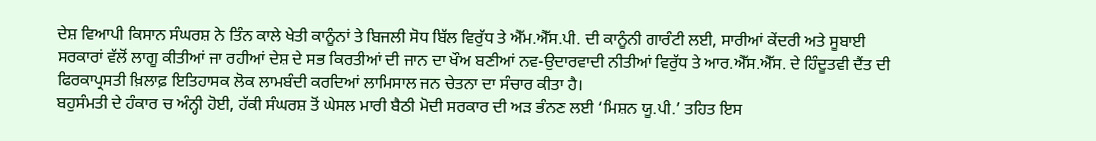ਦੇਸ਼ ਵਿਆਪੀ ਕਿਸਾਨ ਸੰਘਰਸ਼ ਨੇ ਤਿੰਨ ਕਾਲੇ ਖੇਤੀ ਕਾਨੂੰਨਾਂ ਤੇ ਬਿਜਲੀ ਸੋਧ ਬਿੱਲ ਵਿਰੁੱਧ ਤੇ ਐੱਮ.ਐੱਸ.ਪੀ. ਦੀ ਕਾਨੂੰਨੀ ਗਾਰੰਟੀ ਲਈ, ਸਾਰੀਆਂ ਕੇਂਦਰੀ ਅਤੇ ਸੂਬਾਈ ਸਰਕਾਰਾਂ ਵੱਲੋਂ ਲਾਗੂ ਕੀਤੀਆਂ ਜਾ ਰਹੀਆਂ ਦੇਸ਼ ਦੇ ਸਭ ਕਿਰਤੀਆਂ ਦੀ ਜਾਨ ਦਾ ਖੌਅ ਬਣੀਆਂ ਨਵ-ਉਦਾਰਵਾਦੀ ਨੀਤੀਆਂ ਵਿਰੁੱਧ ਤੇ ਆਰ.ਐੱਸ.ਐੱਸ. ਦੇ ਹਿੰਦੂਤਵੀ ਦੈਂਤ ਦੀ ਫਿਰਕਾਪ੍ਰਸਤੀ ਖ਼ਿਲਾਫ਼ ਇਤਿਹਾਸਕ ਲੋਕ ਲਾਮਬੰਦੀ ਕਰਦਿਆਂ ਲਾਮਿਸਾਲ ਜਨ ਚੇਤਨਾ ਦਾ ਸੰਚਾਰ ਕੀਤਾ ਹੈ।
ਬਹੁਸੰਮਤੀ ਦੇ ਹੰਕਾਰ ਚ ਅੰਨ੍ਹੀ ਹੋਈ, ਹੱਕੀ ਸੰਘਰਸ਼ ਤੋਂ ਘੇਸਲ ਮਾਰੀ ਬੈਠੀ ਮੋਦੀ ਸਰਕਾਰ ਦੀ ਅੜ ਭੰਨਣ ਲਈ ‘ਮਿਸ਼ਨ ਯੂ.ਪੀ.’ ਤਹਿਤ ਇਸ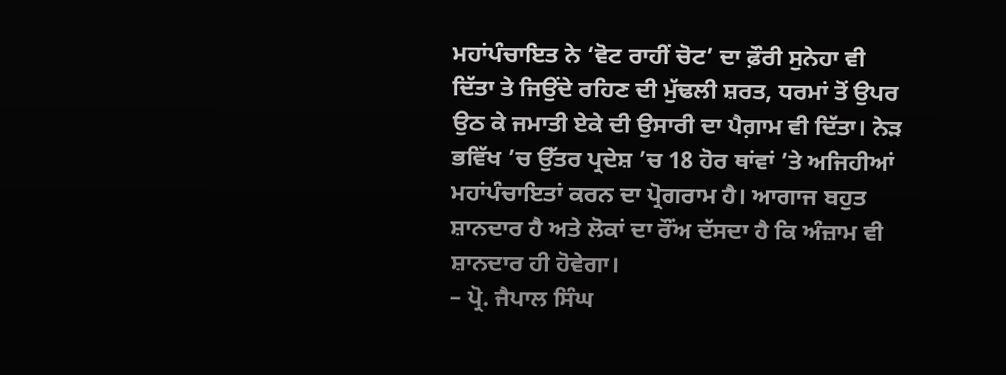ਮਹਾਂਪੰਚਾਇਤ ਨੇ ‘ਵੋਟ ਰਾਹੀਂ ਚੋਟ’ ਦਾ ਫ਼ੌਰੀ ਸੁਨੇਹਾ ਵੀ ਦਿੱਤਾ ਤੇ ਜਿਉਂਦੇ ਰਹਿਣ ਦੀ ਮੁੱਢਲੀ ਸ਼ਰਤ, ਧਰਮਾਂ ਤੋਂ ਉਪਰ ਉਠ ਕੇ ਜਮਾਤੀ ਏਕੇ ਦੀ ਉਸਾਰੀ ਦਾ ਪੈਗ਼ਾਮ ਵੀ ਦਿੱਤਾ। ਨੇੜ ਭਵਿੱਖ ’ਚ ਉੱਤਰ ਪ੍ਰਦੇਸ਼ ’ਚ 18 ਹੋਰ ਥਾਂਵਾਂ ’ਤੇ ਅਜਿਹੀਆਂ ਮਹਾਂਪੰਚਾਇਤਾਂ ਕਰਨ ਦਾ ਪ੍ਰੋਗਰਾਮ ਹੈ। ਆਗਾਜ ਬਹੁਤ ਸ਼ਾਨਦਾਰ ਹੈ ਅਤੇ ਲੋਕਾਂ ਦਾ ਰੌਂਅ ਦੱਸਦਾ ਹੈ ਕਿ ਅੰਜ਼ਾਮ ਵੀ ਸ਼ਾਨਦਾਰ ਹੀ ਹੋਵੇਗਾ।
– ਪ੍ਰੋ. ਜੈਪਾਲ ਸਿੰਘ